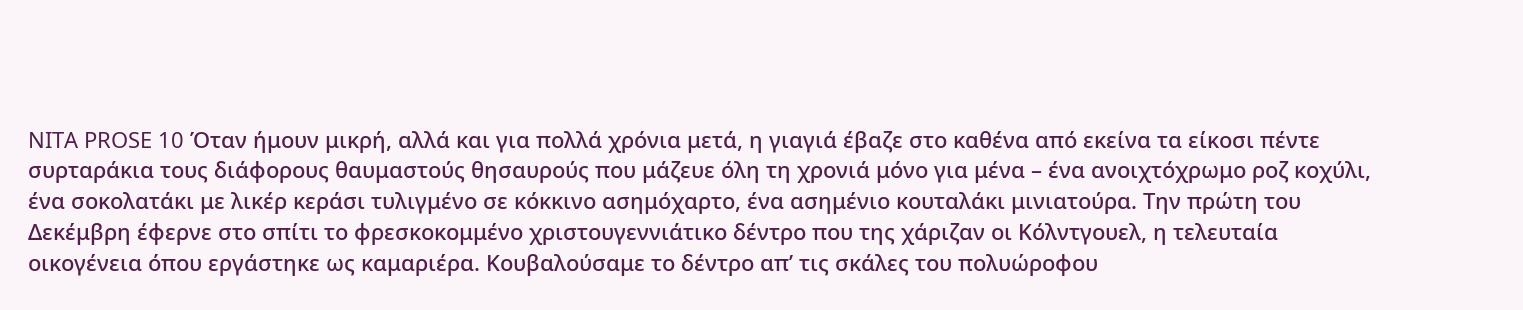NITA PROSE 10 Όταν ήμουν μικρή, αλλά και για πολλά χρόνια μετά, η γιαγιά έβαζε στο καθένα από εκείνα τα είκοσι πέντε συρταράκια τους διάφορους θαυμαστούς θησαυρούς που μάζευε όλη τη χρονιά μόνο για μένα – ένα ανοιχτόχρωμο ροζ κοχύλι, ένα σοκολατάκι με λικέρ κεράσι τυλιγμένο σε κόκκινο ασημόχαρτο, ένα ασημένιο κουταλάκι μινιατούρα. Την πρώτη του Δεκέμβρη έφερνε στο σπίτι το φρεσκοκομμένο χριστουγεννιάτικο δέντρο που της χάριζαν οι Κόλντγουελ, η τελευταία οικογένεια όπου εργάστηκε ως καμαριέρα. Κουβαλούσαμε το δέντρο απ’ τις σκάλες του πολυώροφου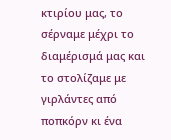κτιρίου μας, το σέρναμε μέχρι το διαμέρισμά μας και το στολίζαμε με γιρλάντες από ποπκόρν κι ένα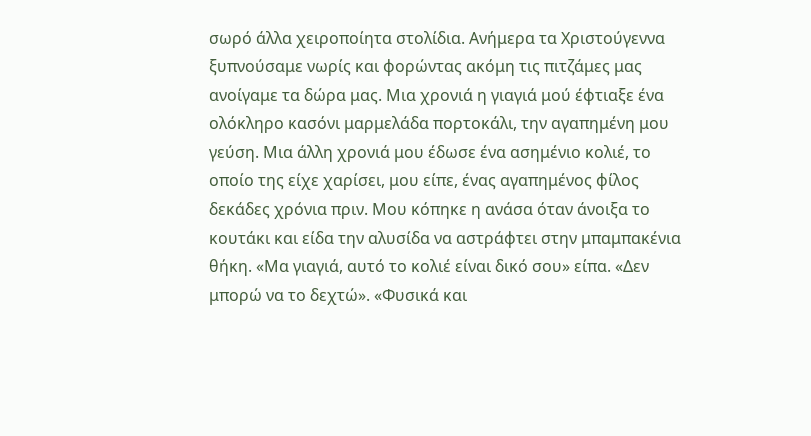σωρό άλλα χειροποίητα στολίδια. Ανήμερα τα Χριστούγεννα ξυπνούσαμε νωρίς και φορώντας ακόμη τις πιτζάμες μας ανοίγαμε τα δώρα μας. Μια χρονιά η γιαγιά μού έφτιαξε ένα ολόκληρο κασόνι μαρμελάδα πορτοκάλι, την αγαπημένη μου γεύση. Μια άλλη χρονιά μου έδωσε ένα ασημένιο κολιέ, το οποίο της είχε χαρίσει, μου είπε, ένας αγαπημένος φίλος δεκάδες χρόνια πριν. Μου κόπηκε η ανάσα όταν άνοιξα το κουτάκι και είδα την αλυσίδα να αστράφτει στην μπαμπακένια θήκη. «Μα γιαγιά, αυτό το κολιέ είναι δικό σου» είπα. «Δεν μπορώ να το δεχτώ». «Φυσικά και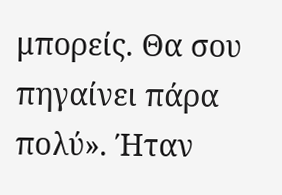μπορείς. Θα σου πηγαίνει πάρα πολύ». Ήταν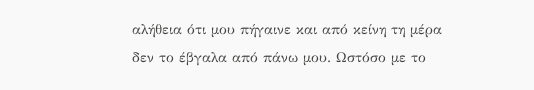αλήθεια ότι μου πήγαινε και από κείνη τη μέρα δεν το έβγαλα από πάνω μου. Ωστόσο με το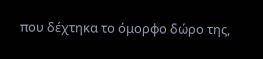που δέχτηκα το όμορφο δώρο της,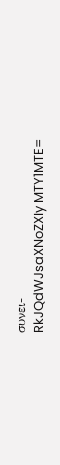συνει-
RkJQdWJsaXNoZXIy MTY1MTE=